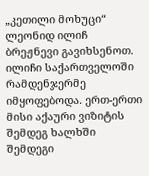„კეთილი მოხუცი“ ლეონიდ ილიჩ ბრეჟნევი გავიხსენოთ. ილიჩი საქართველოში რამდენჯერმე იმყოფებოდა. ერთ-ერთი მისი აქაური ვიზიტის შემდეგ ხალხში შემდეგი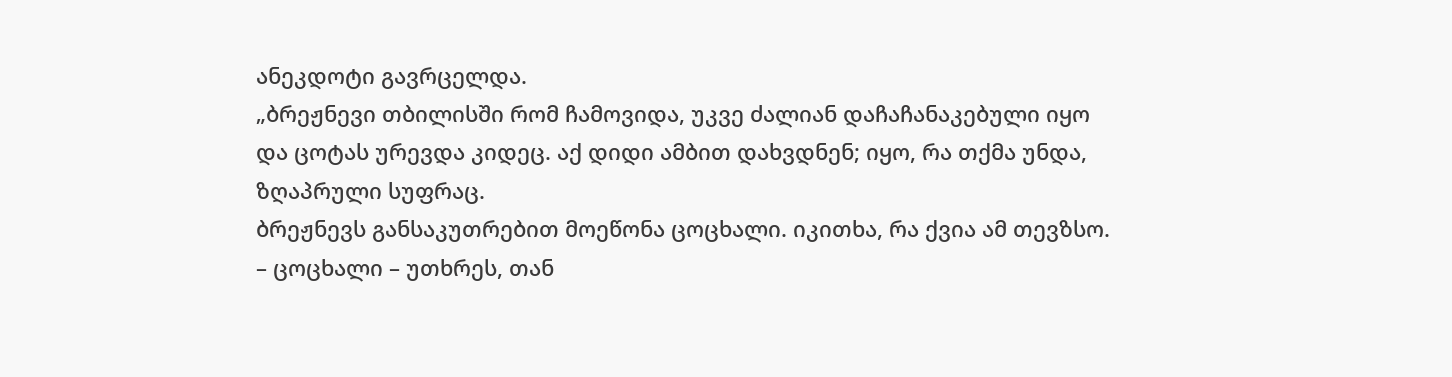ანეკდოტი გავრცელდა.
„ბრეჟნევი თბილისში რომ ჩამოვიდა, უკვე ძალიან დაჩაჩანაკებული იყო და ცოტას ურევდა კიდეც. აქ დიდი ამბით დახვდნენ; იყო, რა თქმა უნდა, ზღაპრული სუფრაც.
ბრეჟნევს განსაკუთრებით მოეწონა ცოცხალი. იკითხა, რა ქვია ამ თევზსო.
– ცოცხალი – უთხრეს, თან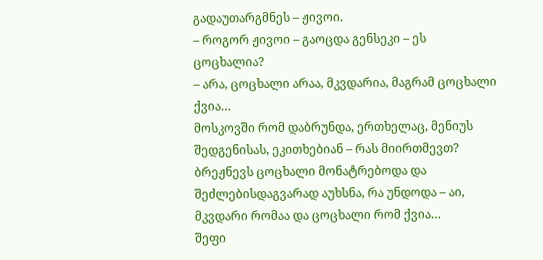გადაუთარგმნეს – ჟივოი.
– როგორ ჟივოი – გაოცდა გენსეკი – ეს ცოცხალია?
– არა, ცოცხალი არაა, მკვდარია, მაგრამ ცოცხალი ქვია…
მოსკოვში რომ დაბრუნდა, ერთხელაც, მენიუს შედგენისას, ეკითხებიან – რას მიირთმევთ?
ბრეჟნევს ცოცხალი მონატრებოდა და შეძლებისდაგვარად აუხსნა, რა უნდოდა – აი, მკვდარი რომაა და ცოცხალი რომ ქვია…
შეფი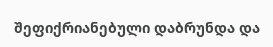შეფიქრიანებული დაბრუნდა და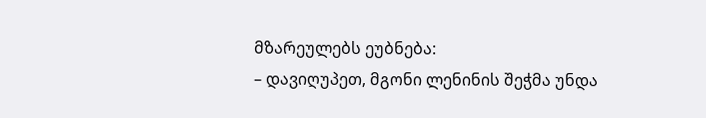მზარეულებს ეუბნება:
– დავიღუპეთ, მგონი ლენინის შეჭმა უნდა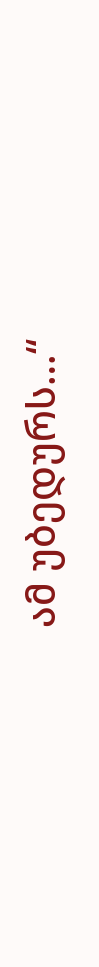ამ უბედურს…“